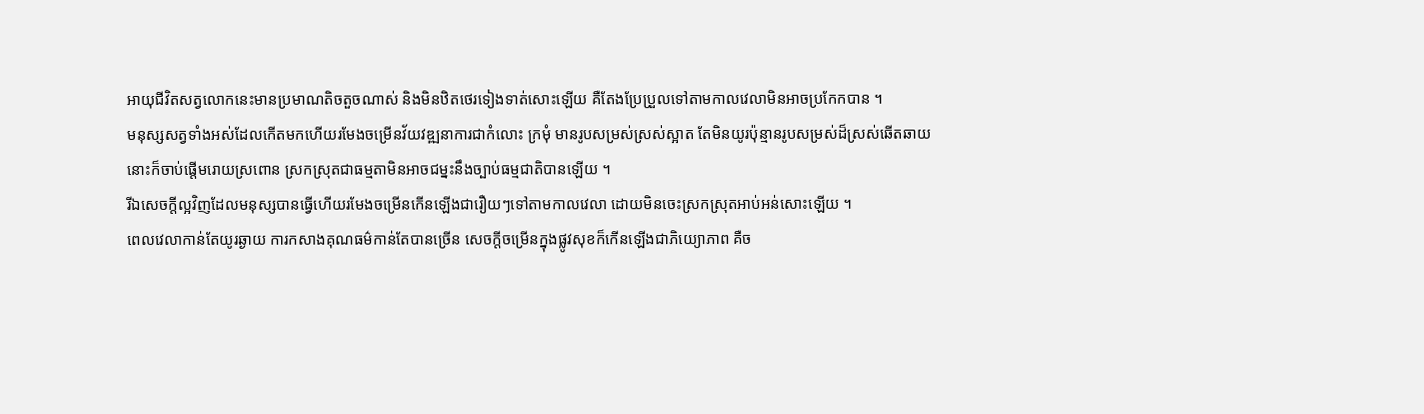អាយុជីវិតសត្វលោកនេះមានប្រមាណតិចតួចណាស់ និងមិនឋិតថេរទៀងទាត់សោះឡើយ គឺតែងប្រែប្រួលទៅតាមកាលវេលាមិនអាចប្រកែកបាន ។
មនុស្សសត្វទាំងអស់ដែលកើតមកហើយរមែងចម្រើនវ័យវឌ្ឍនាការជាកំលោះ ក្រមុំ មានរូបសម្រស់ស្រស់ស្អាត តែមិនយូរប៉ុន្មានរូបសម្រស់ដ៏ស្រស់ឆើតឆាយនោះក៏ចាប់ផ្តើមរោយស្រពោន ស្រកស្រុតជាធម្មតាមិនអាចជម្នះនឹងច្បាប់ធម្មជាតិបានឡើយ ។
រីឯសេចក្តីល្អវិញដែលមនុស្សបានធ្វើហើយរមែងចម្រើនកើនឡើងជារឿយៗទៅតាមកាលវេលា ដោយមិនចេះស្រកស្រុតអាប់អន់សោះឡើយ ។
ពេលវេលាកាន់តែយូរឆ្ងាយ ការកសាងគុណធម៌កាន់តែបានច្រើន សេចក្តីចម្រើនក្នុងផ្លូវសុខក៏កើនឡើងជាភិយ្យោភាព គឺច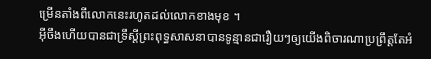ម្រើនតាំងពីលោកនេះរហូតដល់លោកខាងមុខ ។
អុីចឹងហើយបានជាទ្រឹស្តីព្រះពុទ្ធសាសនាបានទូន្មានជារឿយៗឲ្យយើងពិចារណាប្រព្រឹត្តតែអំ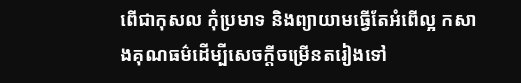ពើជាកុសល កុំប្រមាទ និងព្យាយាមធ្វើតែអំពើល្អ កសាងគុណធម៌ដើម្បីសេចក្តីចម្រើនតរៀងទៅ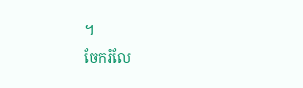។
ចែករំលែ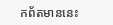កព័តមាននេះ